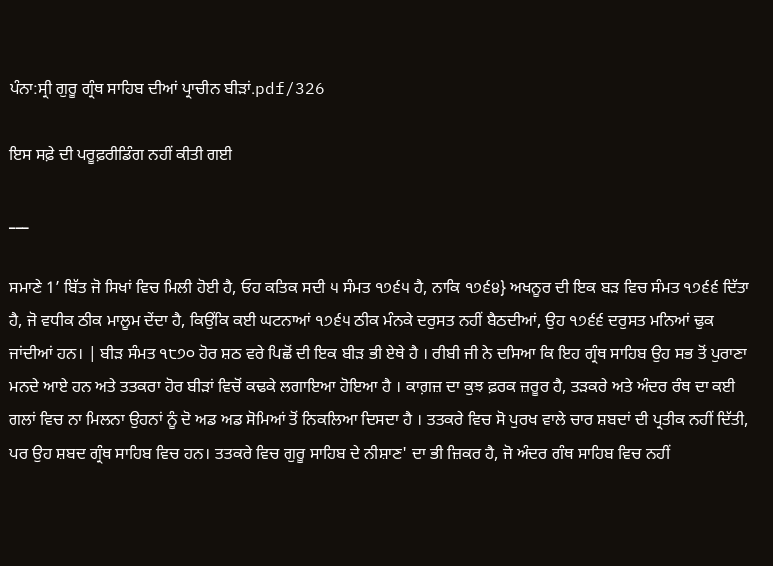ਪੰਨਾ:ਸ੍ਰੀ ਗੁਰੂ ਗ੍ਰੰਥ ਸਾਹਿਬ ਦੀਆਂ ਪ੍ਰਾਚੀਨ ਬੀੜਾਂ.pdf/326

ਇਸ ਸਫ਼ੇ ਦੀ ਪਰੂਫ਼ਰੀਡਿੰਗ ਨਹੀਂ ਕੀਤੀ ਗਈ

___

ਸਮਾਣੇ 1’ ਬਿੱਤ ਜੋ ਸਿਖਾਂ ਵਿਚ ਮਿਲੀ ਹੋਈ ਹੈ, ਓਹ ਕਤਿਕ ਸਦੀ ੫ ਸੰਮਤ ੧੭੬੫ ਹੈ, ਨਾਕਿ ੧੭੬੪} ਅਖਨੂਰ ਦੀ ਇਕ ਬੜ ਵਿਚ ਸੰਮਤ ੧੭੬੬ ਦਿੱਤਾ ਹੈ, ਜੋ ਵਧੀਕ ਠੀਕ ਮਾਲੂਮ ਦੇਂਦਾ ਹੈ, ਕਿਉਂਕਿ ਕਈ ਘਟਨਾਆਂ ੧੭੬੫ ਠੀਕ ਮੰਨਕੇ ਦਰੁਸਤ ਨਹੀਂ ਬੈਠਦੀਆਂ, ਉਹ ੧੭੬੬ ਦਰੁਸਤ ਮਨਿਆਂ ਢੁਕ ਜਾਂਦੀਆਂ ਹਨ। | ਬੀੜ ਸੰਮਤ ੧੮੭੦ ਹੋਰ ਸ਼ਠ ਵਰੇ ਪਿਛੋਂ ਦੀ ਇਕ ਬੀੜ ਭੀ ਏਥੇ ਹੈ । ਰੀਬੀ ਜੀ ਨੇ ਦਸਿਆ ਕਿ ਇਹ ਗ੍ਰੰਥ ਸਾਹਿਬ ਉਹ ਸਭ ਤੋਂ ਪੁਰਾਣਾ ਮਨਦੇ ਆਏ ਹਨ ਅਤੇ ਤਤਕਰਾ ਹੋਰ ਬੀੜਾਂ ਵਿਚੋਂ ਕਢਕੇ ਲਗਾਇਆ ਹੋਇਆ ਹੈ । ਕਾਗ਼ਜ਼ ਦਾ ਕੁਝ ਫ਼ਰਕ ਜ਼ਰੂਰ ਹੈ, ਤੜਕਰੇ ਅਤੇ ਅੰਦਰ ਰੰਥ ਦਾ ਕਈ ਗਲਾਂ ਵਿਚ ਨਾ ਮਿਲਨਾ ਉਹਨਾਂ ਨੂੰ ਦੋ ਅਡ ਅਡ ਸੋਮਿਆਂ ਤੋਂ ਨਿਕਲਿਆ ਦਿਸਦਾ ਹੈ । ਤਤਕਰੇ ਵਿਚ ਸੋ ਪੁਰਖ ਵਾਲੇ ਚਾਰ ਸ਼ਬਦਾਂ ਦੀ ਪ੍ਰਤੀਕ ਨਹੀਂ ਦਿੱਤੀ, ਪਰ ਉਹ ਸ਼ਬਦ ਗ੍ਰੰਥ ਸਾਹਿਬ ਵਿਚ ਹਨ। ਤਤਕਰੇ ਵਿਚ ਗੁਰੂ ਸਾਹਿਬ ਦੇ ਨੀਸ਼ਾਣ' ਦਾ ਭੀ ਜ਼ਿਕਰ ਹੈ, ਜੋ ਅੰਦਰ ਗੰਥ ਸਾਹਿਬ ਵਿਚ ਨਹੀਂ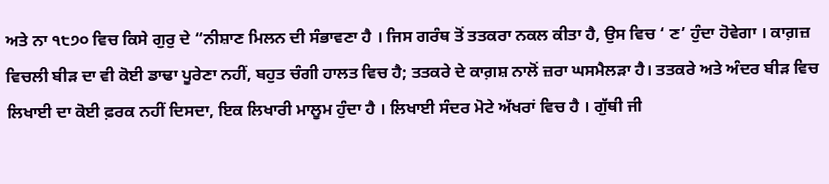ਅਤੇ ਨਾ ੧੮੭੦ ਵਿਚ ਕਿਸੇ ਗੁਰੁ ਦੇ “ਨੀਸ਼ਾਣ ਮਿਲਨ ਦੀ ਸੰਭਾਵਣਾ ਹੈ । ਜਿਸ ਗਰੰਥ ਤੋਂ ਤਤਕਰਾ ਨਕਲ ਕੀਤਾ ਹੈ, ਉਸ ਵਿਚ ‘ ਣ’ ਹੁੰਦਾ ਹੋਵੇਗਾ । ਕਾਗ਼ਜ਼ ਵਿਚਲੀ ਬੀੜ ਦਾ ਵੀ ਕੋਈ ਡਾਢਾ ਪੂਰੇਣਾ ਨਹੀਂ, ਬਹੁਤ ਚੰਗੀ ਹਾਲਤ ਵਿਚ ਹੈ; ਤਤਕਰੇ ਦੇ ਕਾਗ਼ਸ਼ ਨਾਲੋਂ ਜ਼ਰਾ ਘਸਮੈਲੜਾ ਹੈ। ਤਤਕਰੇ ਅਤੇ ਅੰਦਰ ਬੀੜ ਵਿਚ ਲਿਖਾਈ ਦਾ ਕੋਈ ਫ਼ਰਕ ਨਹੀਂ ਦਿਸਦਾ, ਇਕ ਲਿਖਾਰੀ ਮਾਲੂਮ ਹੁੰਦਾ ਹੈ । ਲਿਖਾਈ ਸੰਦਰ ਮੋਟੇ ਅੱਖਰਾਂ ਵਿਚ ਹੈ । ਗੁੱਥੀ ਜੀ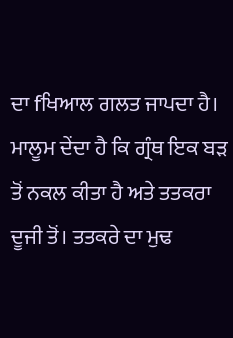ਦਾ fਖਿਆਲ ਗਲਤ ਜਾਪਦਾ ਹੈ। ਮਾਲੂਮ ਦੇਂਦਾ ਹੈ ਕਿ ਗ੍ਰੰਥ ਇਕ ਬੜ ਤੋਂ ਨਕਲ ਕੀਤਾ ਹੈ ਅਤੇ ਤਤਕਰਾ ਦੂਜੀ ਤੋਂ। ਤਤਕਰੇ ਦਾ ਮੁਢ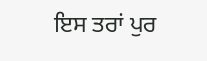ਇਸ ਤਰਾਂ ਪੁਰ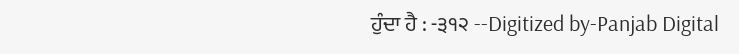ਹੁੰਦਾ ਹੈ : -੩੧੨ --Digitized by-Panjab Digital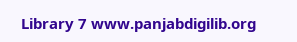Library 7 www.panjabdigilib.org